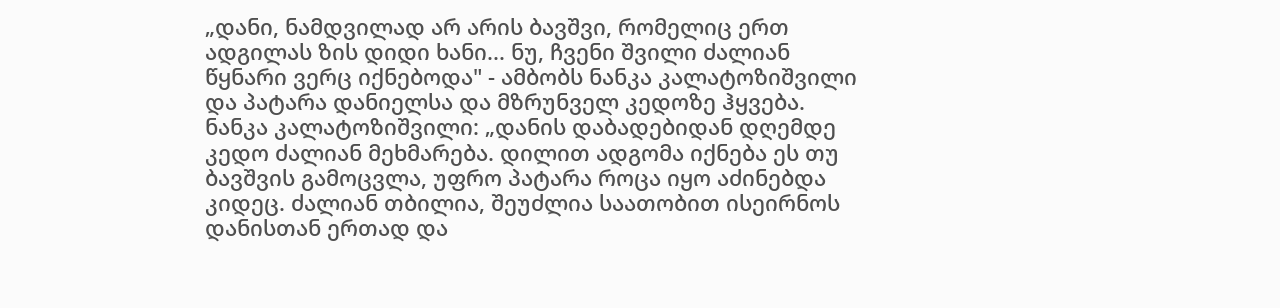„დანი, ნამდვილად არ არის ბავშვი, რომელიც ერთ ადგილას ზის დიდი ხანი... ნუ, ჩვენი შვილი ძალიან წყნარი ვერც იქნებოდა" - ამბობს ნანკა კალატოზიშვილი და პატარა დანიელსა და მზრუნველ კედოზე ჰყვება.
ნანკა კალატოზიშვილი: „დანის დაბადებიდან დღემდე კედო ძალიან მეხმარება. დილით ადგომა იქნება ეს თუ ბავშვის გამოცვლა, უფრო პატარა როცა იყო აძინებდა კიდეც. ძალიან თბილია, შეუძლია საათობით ისეირნოს დანისთან ერთად და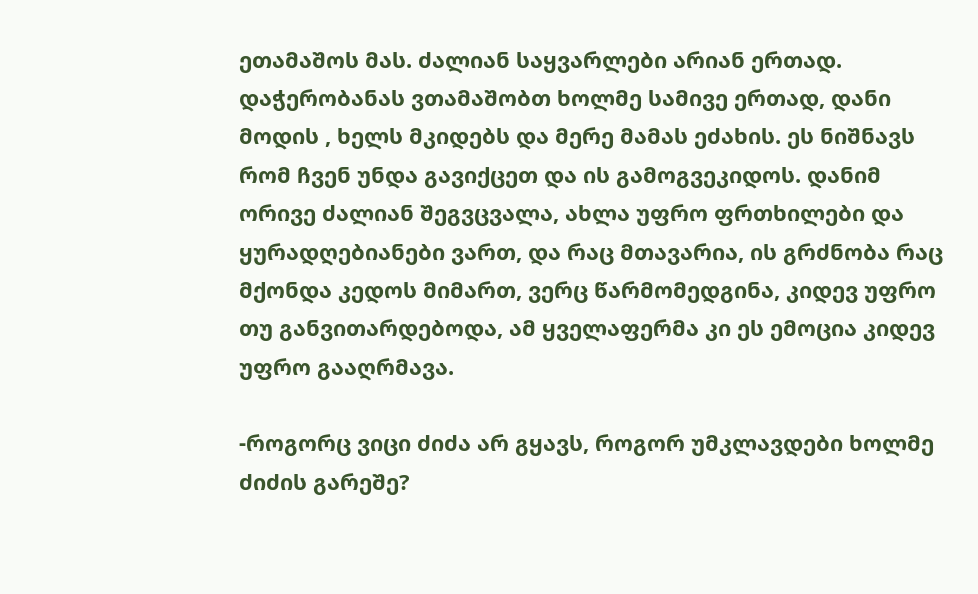ეთამაშოს მას. ძალიან საყვარლები არიან ერთად. დაჭერობანას ვთამაშობთ ხოლმე სამივე ერთად, დანი მოდის , ხელს მკიდებს და მერე მამას ეძახის. ეს ნიშნავს რომ ჩვენ უნდა გავიქცეთ და ის გამოგვეკიდოს. დანიმ ორივე ძალიან შეგვცვალა, ახლა უფრო ფრთხილები და ყურადღებიანები ვართ, და რაც მთავარია, ის გრძნობა რაც მქონდა კედოს მიმართ, ვერც წარმომედგინა, კიდევ უფრო თუ განვითარდებოდა, ამ ყველაფერმა კი ეს ემოცია კიდევ უფრო გააღრმავა.

-როგორც ვიცი ძიძა არ გყავს, როგორ უმკლავდები ხოლმე ძიძის გარეშე?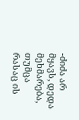-ძიძა არ მყავს, დედა მეხმარება, თუმცა რასაც ის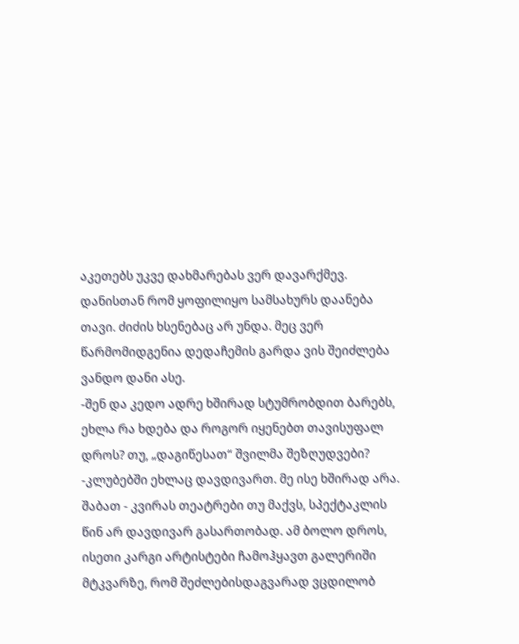აკეთებს უკვე დახმარებას ვერ დავარქმევ. დანისთან რომ ყოფილიყო სამსახურს დაანება თავი. ძიძის ხსენებაც არ უნდა. მეც ვერ წარმომიდგენია დედაჩემის გარდა ვის შეიძლება ვანდო დანი ასე.
-შენ და კედო ადრე ხშირად სტუმრობდით ბარებს, ეხლა რა ხდება და როგორ იყენებთ თავისუფალ დროს? თუ, „დაგიწესათ“ შვილმა შეზღუდვები?
-კლუბებში ეხლაც დავდივართ. მე ისე ხშირად არა. შაბათ - კვირას თეატრები თუ მაქვს, სპექტაკლის წინ არ დავდივარ გასართობად. ამ ბოლო დროს, ისეთი კარგი არტისტები ჩამოჰყავთ გალერიში მტკვარზე, რომ შეძლებისდაგვარად ვცდილობ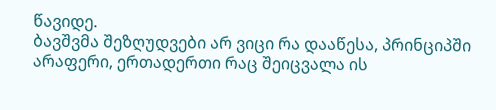წავიდე.
ბავშვმა შეზღუდვები არ ვიცი რა დააწესა, პრინციპში არაფერი, ერთადერთი რაც შეიცვალა ის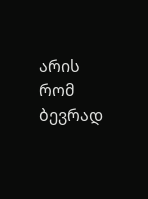არის რომ ბევრად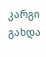კარგი გახდა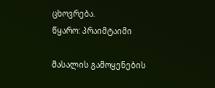ცხოვრება.
წყარო: პრაიმტაიმი

მასალის გამოყენების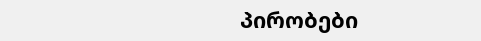პირობები